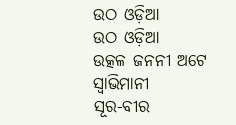ଉଠ ଓଡ଼ିଆ
ଉଠ ଓଡ଼ିଆ
ଉତ୍କଳ ଜନନୀ ଅଟେ ସ୍ବାଭିମାନୀ
ସୂର-ବୀର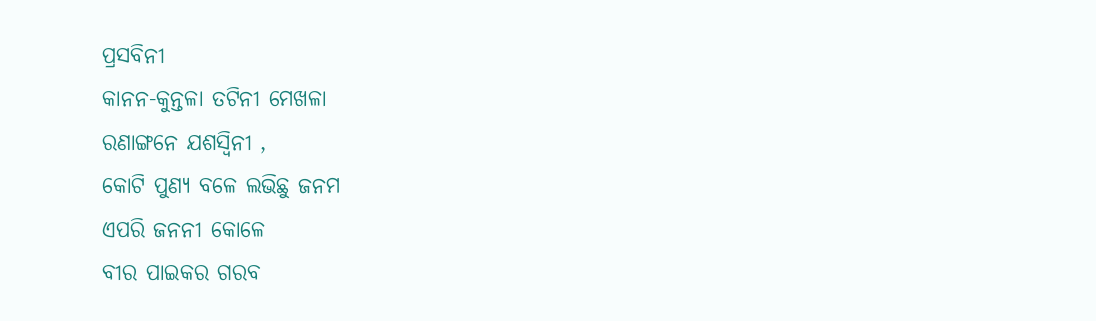ପ୍ରସବିନୀ
କାନନ-କୁନ୍ତଳା ତଟିନୀ ମେଖଳା
ରଣାଙ୍ଗନେ ଯଶସ୍ଵିନୀ ,
କୋଟି ପୁଣ୍ୟ ବଳେ ଲଭିଛୁ ଜନମ
ଏପରି ଜନନୀ କୋଳେ
ବୀର ପାଇକର ଗରବ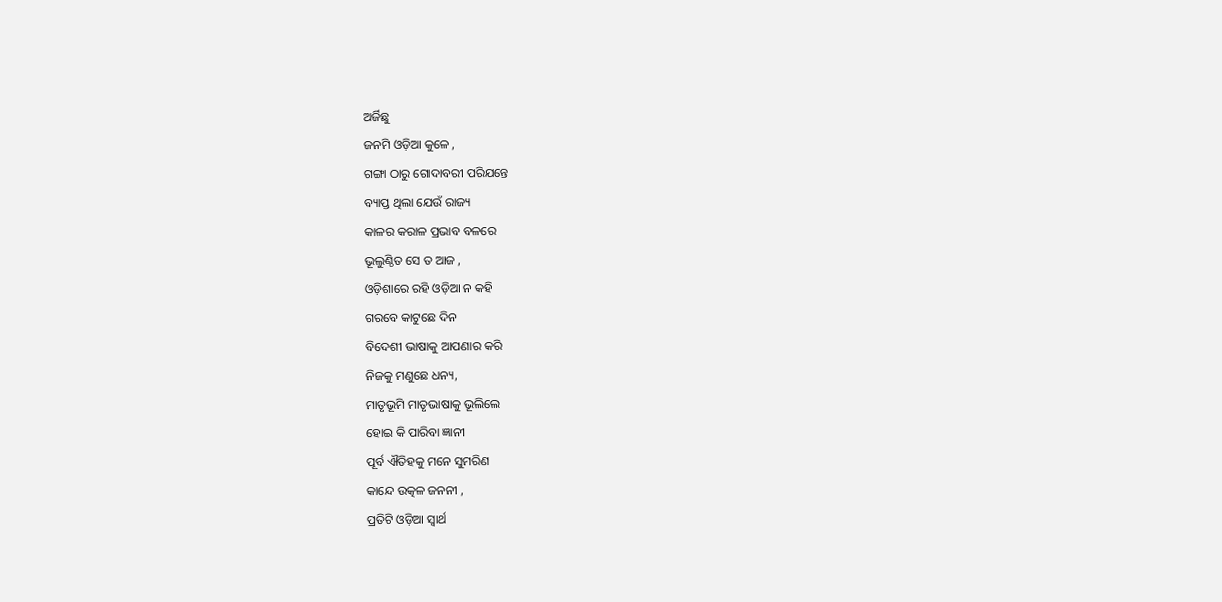ଅର୍ଜିଛୁ
ଜନମି ଓଡ଼ିଆ କୁଳେ ,
ଗଙ୍ଗା ଠାରୁ ଗୋଦାବରୀ ପରିଯନ୍ତେ
ବ୍ୟାପ୍ତ ଥିଲା ଯେଉଁ ରାଜ୍ୟ
କାଳର କରାଳ ପ୍ରଭାବ ବଳରେ
ଭୂଲୁଣ୍ଠିତ ସେ ତ ଆଜ ,
ଓଡ଼ିଶାରେ ରହି ଓଡ଼ିଆ ନ କହି
ଗରବେ କାଟୁଛେ ଦିନ
ବିଦେଶୀ ଭାଷାକୁ ଆପଣାର କରି
ନିଜକୁ ମଣୁଛେ ଧନ୍ୟ,
ମାତୃଭୂମି ମାତୃଭାଷାକୁ ଭୂଲିଲେ
ହୋଇ କି ପାରିବା ଜ୍ଞାନୀ
ପୂର୍ବ ଐତିହକୁ ମନେ ସୁମରିଣ
କାନ୍ଦେ ଉତ୍କଳ ଜନନୀ ,
ପ୍ରତିଟି ଓଡ଼ିଆ ସ୍ଵାର୍ଥ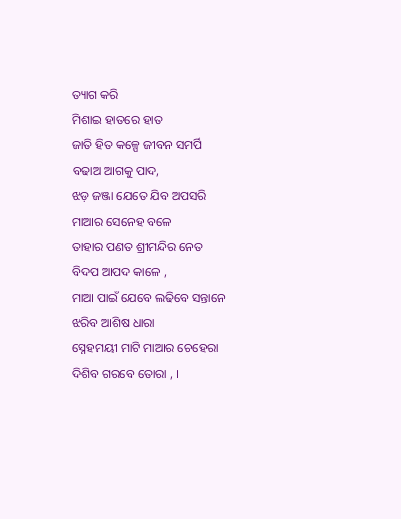ତ୍ୟାଗ କରି
ମିଶାଇ ହାତରେ ହାତ
ଜାତି ହିତ କଳ୍ପେ ଜୀବନ ସମର୍ପି
ବଢାଅ ଆଗକୁ ପାଦ,
ଝଡ଼ ଜଞ୍ଜା ଯେତେ ଯିବ ଅପସରି
ମାଆର ସେନେହ ବଳେ
ତାହାର ପଣତ ଶ୍ରୀମନ୍ଦିର ନେତ
ବିଦପ ଆପଦ କାଳେ ,
ମାଆ ପାଇଁ ଯେବେ ଲଢିବେ ସନ୍ତାନେ
ଝରିବ ଆଶିଷ ଧାରା
ସ୍ନେହମୟୀ ମାଟି ମାଆର ଚେହେରା
ଦିଶିବ ଗରବେ ତୋରା , ।